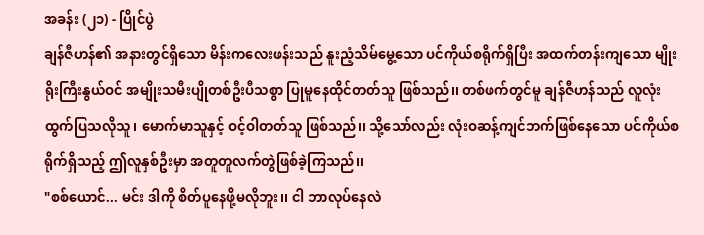အခန်း (၂၁) - ပြိုင်ပွဲ
ချန်ဇီဟန်၏ အနားတွင်ရှိသော မိန်းကလေးဖန်းသည် နူးညံ့သိမ်မွေ့သော ပင်ကိုယ်စရိုက်ရှိပြီး အထက်တန်းကျသော မျိုးရိုးကြီးနွယ်ဝင် အမျိုးသမီးပျိုတစ်ဦးပီသစွာ ပြုမူနေထိုင်တတ်သူ ဖြစ်သည်၊၊ တစ်ဖက်တွင်မူ ချန်ဇီဟန်သည် လူလုံးထွက်ပြသလိုသူ၊ မောက်မာသူနှင့် ဝင့်ဝါတတ်သူ ဖြစ်သည်၊၊ သို့သော်လည်း လုံးဝဆန့်ကျင်ဘက်ဖြစ်နေသော ပင်ကိုယ်စရိုက်ရှိသည့် ဤလူနှစ်ဦးမှာ အတူတူလက်တွဲဖြစ်ခဲ့ကြသည်၊၊
"စစ်ယောင်... မင်း ဒါကို စိတ်ပူနေဖို့မလိုဘူး၊၊ ငါ ဘာလုပ်နေလဲ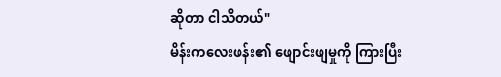ဆိုတာ ငါသိတယ်"
မိန်းကလေးဖန်း၏ ဖျောင်းဖျမှုကို ကြားပြီး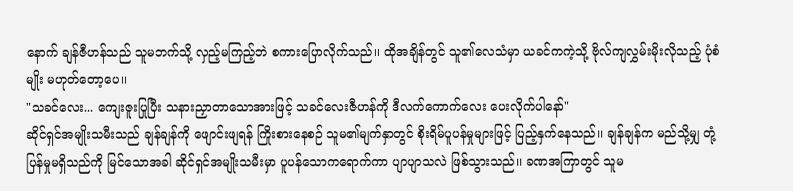နောက် ချန်ဇီဟန်သည် သူမဘက်သို့ လှည့်မကြည့်ဘဲ စကားပြောလိုက်သည်၊၊ ထိုအချိန်တွင် သူ၏လေသံမှာ ယခင်ကကဲ့သို့ ဗိုလ်ကျလွှမ်းမိုးလိုသည့် ပုံစံမျိုး မဟုတ်တော့ပေ၊၊
"သခင်လေး... ကျေးဇူးပြုပြီး သနားညှာတာသောအားဖြင့် သခင်လေးဇီဟန်ကို ဒီလက်ကောက်လေး ပေးလိုက်ပါနော်"
ဆိုင်ရှင်အမျိုးသမီးသည် ချန်ချန်ကို ဖျောင်းဖျရန် ကြိုးစားနေစဉ် သူမ၏မျက်နှာတွင် စိုးရိမ်ပူပန်မှုများဖြင့် ပြည့်နှက်နေသည်၊၊ ချန်ချန်က မည်သို့မျှ တုံ့ပြန်မှုမရှိသည်ကို မြင်သောအခါ ဆိုင်ရှင်အမျိုးသမီးမှာ ပူပန်သောကရောက်ကာ ပျာပျာသလဲ ဖြစ်သွားသည်၊၊ ခဏအကြာတွင် သူမ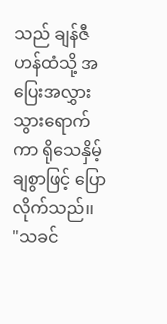သည် ချန်ဇီဟန်ထံသို့ အပြေးအလွှား သွားရောက်ကာ ရိုသေနှိမ့်ချစွာဖြင့် ပြောလိုက်သည်၊၊
"သခင်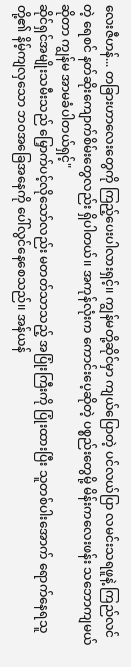လေးဇီဟန်... တခြားဟာလေးတွေကို ကြည့်ပေးပါလားရှင့်၊၊ ကျွန်မတို့ဆိုင်မှာ ကျယ်ပြောတဲ့ ပင်လယ်ပြာ လမင်းသရဖူနဲ့ ကြည်လင်တဲ့ ရေစင် နတ်ဆိုးကျောက်စိမ်းတွေလည်း ရှိပါတယ်၊၊ အကုန်လုံးက ကောင်းပေ့ဆိုတဲ့ ပစ္စည်းတွေမို့ မိန်းကလေးဖန်း သဘောကျမယ်ဆိုတာ ကျွန်မ အာမခံပါတယ်ရှင့်"
ဆိုင်ရှင်အမျိုးသမီးသည် မြှောက်ပင့်လိုသော်လည်း မတတ်သာသည့် အပြုံးကြီးကို ပြုံးထားပြီး သူတစ်ပါးအောက် ရောက်နေရသူတို့၏ နိမ့်ကျလှသော ဘဝအခြေအနေကို ပေါ်လွင်နေစေသည်၊၊ အန်ယန်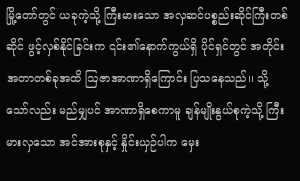မြို့တော်တွင် ယခုကဲ့သို့ ကြီးမားသော အလှဆင်ပစ္စည်းဆိုင်ကြီးတစ်ဆိုင် ဖွင့်လှစ်နိုင်ခြင်းက ၎င်း၏နောက်ကွယ်ရှိ ပိုင်ရှင်တွင် အတိုင်းအတာတစ်ခုအထိ ဩဇာအာဏာရှိကြောင်း ပြသနေသည်၊၊ သို့သော်လည်း မည်မျှပင် အာဏာရှိစေကာမူ ချန်မျိုးနွယ်စုကဲ့သို့ ကြီးမားလှသော အင်အားစုနှင့် နှိုင်းယှဉ်ပါက မှေး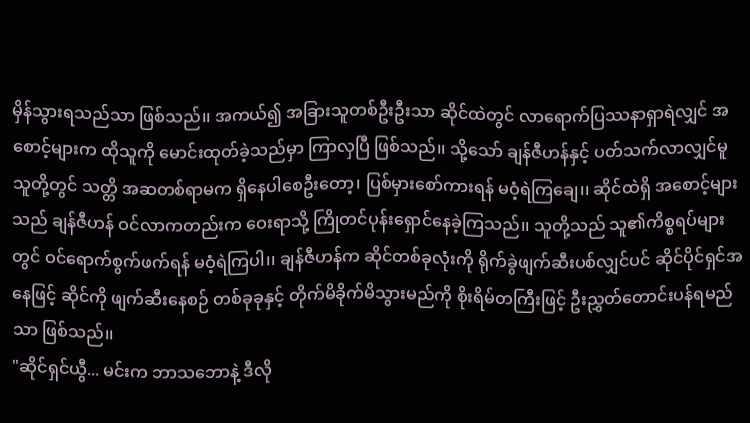မှိန်သွားရသည်သာ ဖြစ်သည်၊၊ အကယ်၍ အခြားသူတစ်ဦးဦးသာ ဆိုင်ထဲတွင် လာရောက်ပြဿနာရှာရဲလျှင် အစောင့်များက ထိုသူကို မောင်းထုတ်ခဲ့သည်မှာ ကြာလှပြီ ဖြစ်သည်၊၊ သို့သော် ချန်ဇီဟန်နှင့် ပတ်သက်လာလျှင်မူ သူတို့တွင် သတ္တိ အဆတစ်ရာမက ရှိနေပါစေဦးတော့၊ ပြစ်မှားစော်ကားရန် မဝံ့ရဲကြချေ၊၊ ဆိုင်ထဲရှိ အစောင့်များသည် ချန်ဇီဟန် ဝင်လာကတည်းက ဝေးရာသို့ ကြိုတင်ပုန်းရှောင်နေခဲ့ကြသည်၊၊ သူတို့သည် သူ၏ကိစ္စရပ်များတွင် ဝင်ရောက်စွက်ဖက်ရန် မဝံ့ရဲကြပါ၊၊ ချန်ဇီဟန်က ဆိုင်တစ်ခုလုံးကို ရိုက်ခွဲဖျက်ဆီးပစ်လျှင်ပင် ဆိုင်ပိုင်ရှင်အနေဖြင့် ဆိုင်ကို ဖျက်ဆီးနေစဉ် တစ်ခုခုနှင့် တိုက်မိခိုက်မိသွားမည်ကို စိုးရိမ်တကြီးဖြင့် ဦးညွှတ်တောင်းပန်ရမည်သာ ဖြစ်သည်၊၊
"ဆိုင်ရှင်ယွီ... မင်းက ဘာသဘောနဲ့ ဒီလို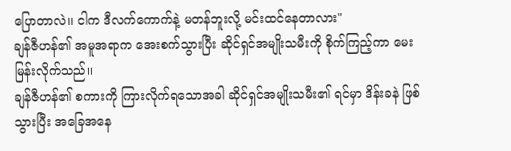ပြောတာလဲ၊၊ ငါက ဒီလက်ကောက်နဲ့ မတန်ဘူးလို့ မင်းထင်နေတာလား"
ချန်ဇီဟန်၏ အမူအရာက အေးစက်သွားပြီး ဆိုင်ရှင်အမျိုးသမီးကို စိုက်ကြည့်ကာ မေးမြန်းလိုက်သည်၊၊
ချန်ဇီဟန်၏ စကားကို ကြားလိုက်ရသောအခါ ဆိုင်ရှင်အမျိုးသမီး၏ ရင်မှာ ဒိန်းခနဲ ဖြစ်သွားပြီး အခြေအနေ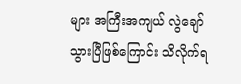များ အကြီးအကျယ် လွဲချော်သွားပြီဖြစ်ကြောင်း သိလိုက်ရ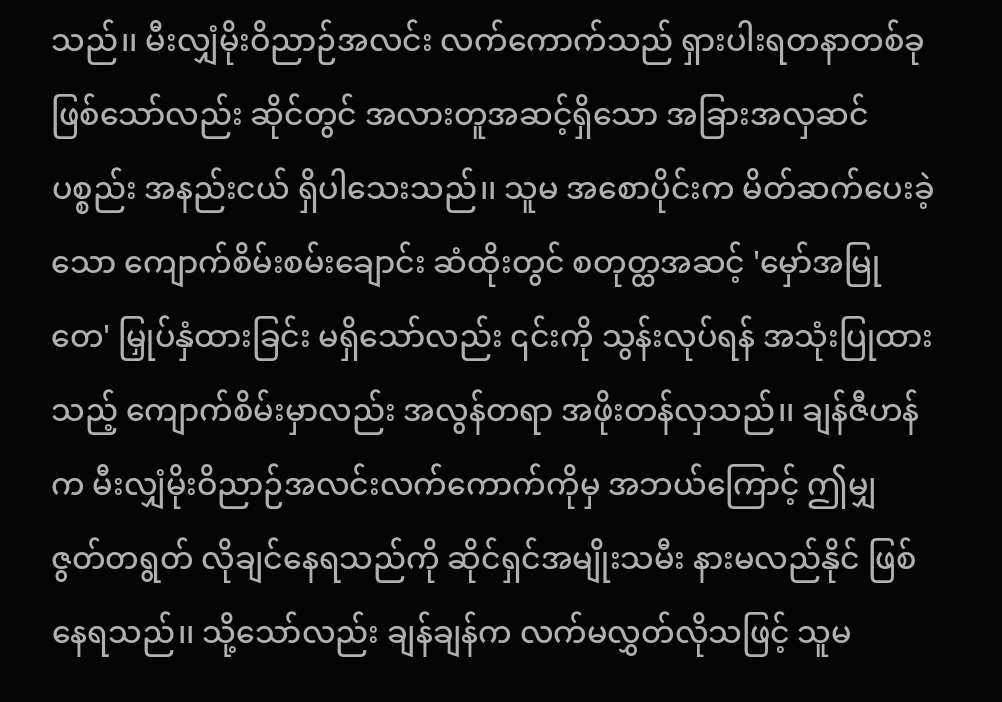သည်၊၊ မီးလျှံမိုးဝိညာဉ်အလင်း လက်ကောက်သည် ရှားပါးရတနာတစ်ခု ဖြစ်သော်လည်း ဆိုင်တွင် အလားတူအဆင့်ရှိသော အခြားအလှဆင်ပစ္စည်း အနည်းငယ် ရှိပါသေးသည်၊၊ သူမ အစောပိုင်းက မိတ်ဆက်ပေးခဲ့သော ကျောက်စိမ်းစမ်းချောင်း ဆံထိုးတွင် စတုတ္ထအဆင့် 'မှော်အမြုတေ' မြှုပ်နှံထားခြင်း မရှိသော်လည်း ၎င်းကို သွန်းလုပ်ရန် အသုံးပြုထားသည့် ကျောက်စိမ်းမှာလည်း အလွန်တရာ အဖိုးတန်လှသည်၊၊ ချန်ဇီဟန်က မီးလျှံမိုးဝိညာဉ်အလင်းလက်ကောက်ကိုမှ အဘယ်ကြောင့် ဤမျှ ဇွတ်တရွတ် လိုချင်နေရသည်ကို ဆိုင်ရှင်အမျိုးသမီး နားမလည်နိုင် ဖြစ်နေရသည်၊၊ သို့သော်လည်း ချန်ချန်က လက်မလွှတ်လိုသဖြင့် သူမ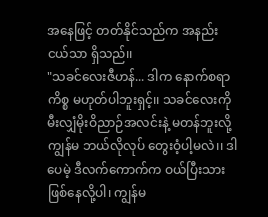အနေဖြင့် တတ်နိုင်သည်က အနည်းငယ်သာ ရှိသည်၊၊
"သခင်လေးဇီဟန်... ဒါက နောက်စရာကိစ္စ မဟုတ်ပါဘူးရှင့်၊၊ သခင်လေးကို မီးလျှံမိုးဝိညာဉ်အလင်းနဲ့ မတန်ဘူးလို့ ကျွန်မ ဘယ်လိုလုပ် တွေးဝံ့ပါ့မလဲ၊၊ ဒါပေမဲ့ ဒီလက်ကောက်က ဝယ်ပြီးသား ဖြစ်နေလို့ပါ၊ ကျွန်မ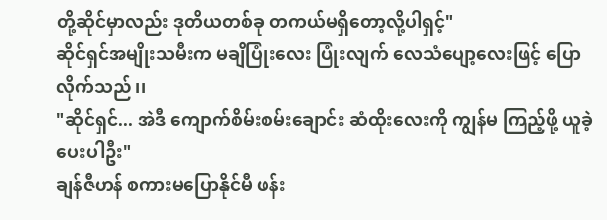တို့ဆိုင်မှာလည်း ဒုတိယတစ်ခု တကယ်မရှိတော့လို့ပါရှင့်"
ဆိုင်ရှင်အမျိုးသမီးက မချိပြုံးလေး ပြုံးလျက် လေသံပျော့လေးဖြင့် ပြောလိုက်သည်၊၊
"ဆိုင်ရှင်... အဲဒီ ကျောက်စိမ်းစမ်းချောင်း ဆံထိုးလေးကို ကျွန်မ ကြည့်ဖို့ ယူခဲ့ပေးပါဦး"
ချန်ဇီဟန် စကားမပြောနိုင်မီ ဖန်း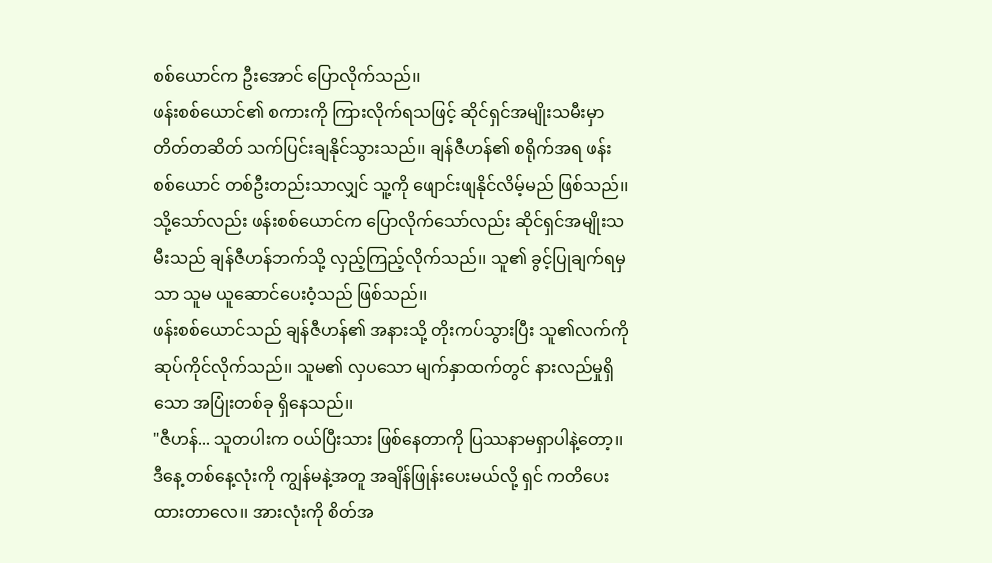စစ်ယောင်က ဦးအောင် ပြောလိုက်သည်၊၊
ဖန်းစစ်ယောင်၏ စကားကို ကြားလိုက်ရသဖြင့် ဆိုင်ရှင်အမျိုးသမီးမှာ တိတ်တဆိတ် သက်ပြင်းချနိုင်သွားသည်၊၊ ချန်ဇီဟန်၏ စရိုက်အရ ဖန်းစစ်ယောင် တစ်ဦးတည်းသာလျှင် သူ့ကို ဖျောင်းဖျနိုင်လိမ့်မည် ဖြစ်သည်၊၊ သို့သော်လည်း ဖန်းစစ်ယောင်က ပြောလိုက်သော်လည်း ဆိုင်ရှင်အမျိုးသမီးသည် ချန်ဇီဟန်ဘက်သို့ လှည့်ကြည့်လိုက်သည်၊၊ သူ၏ ခွင့်ပြုချက်ရမှသာ သူမ ယူဆောင်ပေးဝံ့သည် ဖြစ်သည်၊၊
ဖန်းစစ်ယောင်သည် ချန်ဇီဟန်၏ အနားသို့ တိုးကပ်သွားပြီး သူ၏လက်ကို ဆုပ်ကိုင်လိုက်သည်၊၊ သူမ၏ လှပသော မျက်နှာထက်တွင် နားလည်မှုရှိသော အပြုံးတစ်ခု ရှိနေသည်၊၊
"ဇီဟန်... သူတပါးက ဝယ်ပြီးသား ဖြစ်နေတာကို ပြဿနာမရှာပါနဲ့တော့၊၊ ဒီနေ့ တစ်နေ့လုံးကို ကျွန်မနဲ့အတူ အချိန်ဖြုန်းပေးမယ်လို့ ရှင် ကတိပေးထားတာလေ၊၊ အားလုံးကို စိတ်အ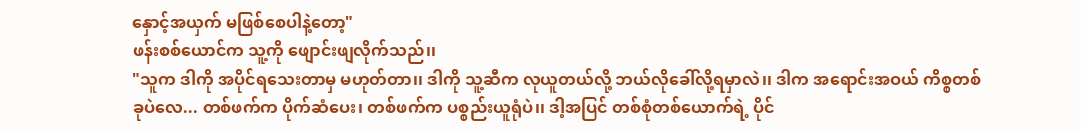နှောင့်အယှက် မဖြစ်စေပါနဲ့တော့"
ဖန်းစစ်ယောင်က သူ့ကို ဖျောင်းဖျလိုက်သည်၊၊
"သူက ဒါကို အပိုင်ရသေးတာမှ မဟုတ်တာ၊၊ ဒါကို သူ့ဆီက လုယူတယ်လို့ ဘယ်လိုခေါ်လို့ရမှာလဲ၊၊ ဒါက အရောင်းအဝယ် ကိစ္စတစ်ခုပဲလေ... တစ်ဖက်က ပိုက်ဆံပေး၊ တစ်ဖက်က ပစ္စည်းယူရုံပဲ၊၊ ဒါ့အပြင် တစ်စုံတစ်ယောက်ရဲ့ ပိုင်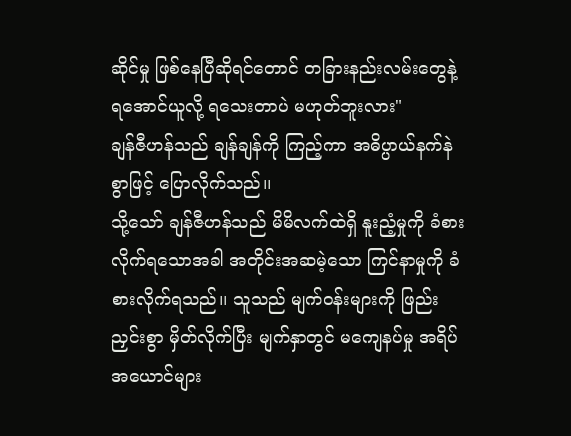ဆိုင်မှု ဖြစ်နေပြီဆိုရင်တောင် တခြားနည်းလမ်းတွေနဲ့ ရအောင်ယူလို့ ရသေးတာပဲ မဟုတ်ဘူးလား"
ချန်ဇီဟန်သည် ချန်ချန်ကို ကြည့်ကာ အဓိပ္ပာယ်နက်နဲစွာဖြင့် ပြောလိုက်သည်၊၊
သို့သော် ချန်ဇီဟန်သည် မိမိလက်ထဲရှိ နူးညံ့မှုကို ခံစားလိုက်ရသောအခါ အတိုင်းအဆမဲ့သော ကြင်နာမှုကို ခံစားလိုက်ရသည်၊၊ သူသည် မျက်ဝန်းများကို ဖြည်းညှင်းစွာ မှိတ်လိုက်ပြီး မျက်နှာတွင် မကျေနပ်မှု အရိပ်အယောင်များ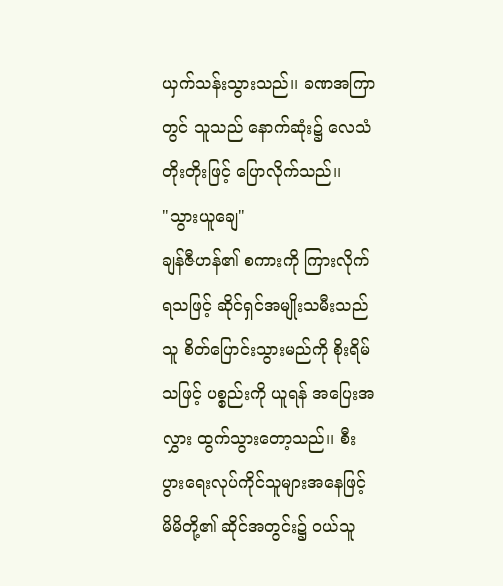ယှက်သန်းသွားသည်၊၊ ခဏအကြာတွင် သူသည် နောက်ဆုံး၌ လေသံတိုးတိုးဖြင့် ပြောလိုက်သည်၊၊
"သွားယူချေ"
ချန်ဇီဟန်၏ စကားကို ကြားလိုက်ရသဖြင့် ဆိုင်ရှင်အမျိုးသမီးသည် သူ စိတ်ပြောင်းသွားမည်ကို စိုးရိမ်သဖြင့် ပစ္စည်းကို ယူရန် အပြေးအလွှား ထွက်သွားတော့သည်၊၊ စီးပွားရေးလုပ်ကိုင်သူများအနေဖြင့် မိမိတို့၏ ဆိုင်အတွင်း၌ ဝယ်သူ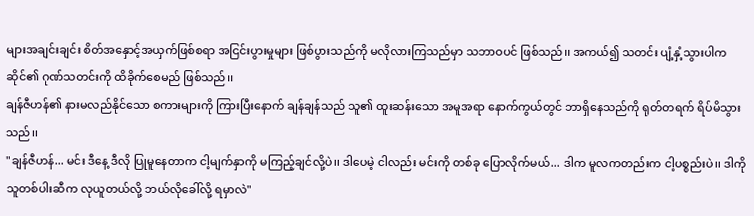များအချင်းချင်း စိတ်အနှောင့်အယှက်ဖြစ်စရာ အငြင်းပွားမှုများ ဖြစ်ပွားသည်ကို မလိုလားကြသည်မှာ သဘာဝပင် ဖြစ်သည်၊၊ အကယ်၍ သတင်း ပျံ့နှံ့သွားပါက ဆိုင်၏ ဂုဏ်သတင်းကို ထိခိုက်စေမည် ဖြစ်သည်၊၊
ချန်ဇီဟန်၏ နားမလည်နိုင်သော စကားများကို ကြားပြီးနောက် ချန်ချန်သည် သူ၏ ထူးဆန်းသော အမူအရာ နောက်ကွယ်တွင် ဘာရှိနေသည်ကို ရုတ်တရက် ရိပ်မိသွားသည်၊၊
"ချန်ဇီဟန်... မင်း ဒီနေ့ ဒီလို ပြုမူနေတာက ငါ့မျက်နှာကို မကြည့်ချင်လို့ပဲ၊၊ ဒါပေမဲ့ ငါလည်း မင်းကို တစ်ခု ပြောလိုက်မယ်... ဒါက မူလကတည်းက ငါ့ပစ္စည်းပဲ၊၊ ဒါကို သူတစ်ပါးဆီက လုယူတယ်လို့ ဘယ်လိုခေါ်လို့ ရမှာလဲ"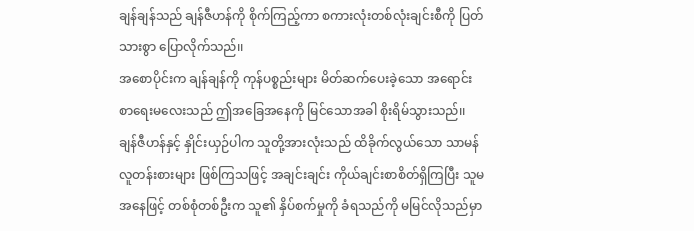ချန်ချန်သည် ချန်ဇီဟန်ကို စိုက်ကြည့်ကာ စကားလုံးတစ်လုံးချင်းစီကို ပြတ်သားစွာ ပြောလိုက်သည်၊၊
အစောပိုင်းက ချန်ချန်ကို ကုန်ပစ္စည်းများ မိတ်ဆက်ပေးခဲ့သော အရောင်းစာရေးမလေးသည် ဤအခြေအနေကို မြင်သောအခါ စိုးရိမ်သွားသည်၊၊ ချန်ဇီဟန်နှင့် နှိုင်းယှဉ်ပါက သူတို့အားလုံးသည် ထိခိုက်လွယ်သော သာမန်လူတန်းစားများ ဖြစ်ကြသဖြင့် အချင်းချင်း ကိုယ်ချင်းစာစိတ်ရှိကြပြီး သူမအနေဖြင့် တစ်စုံတစ်ဦးက သူ၏ နှိပ်စက်မှုကို ခံရသည်ကို မမြင်လိုသည်မှာ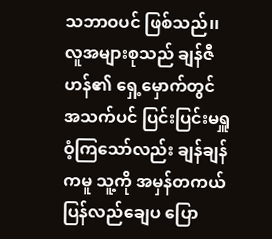သဘာဝပင် ဖြစ်သည်၊၊ လူအများစုသည် ချန်ဇီဟန်၏ ရှေ့မှောက်တွင် အသက်ပင် ပြင်းပြင်းမရှူဝံ့ကြသော်လည်း ချန်ချန်ကမူ သူ့ကို အမှန်တကယ် ပြန်လည်ချေပ ပြော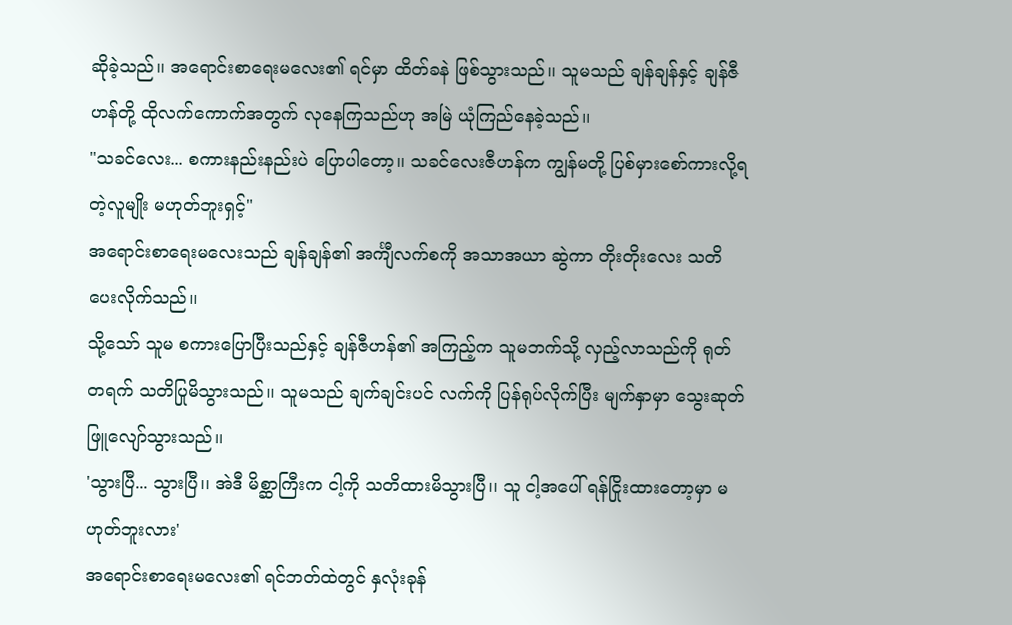ဆိုခဲ့သည်၊၊ အရောင်းစာရေးမလေး၏ ရင်မှာ ထိတ်ခနဲ ဖြစ်သွားသည်၊၊ သူမသည် ချန်ချန်နှင့် ချန်ဇီဟန်တို့ ထိုလက်ကောက်အတွက် လုနေကြသည်ဟု အမြဲ ယုံကြည်နေခဲ့သည်၊၊
"သခင်လေး... စကားနည်းနည်းပဲ ပြောပါတော့၊၊ သခင်လေးဇီဟန်က ကျွန်မတို့ ပြစ်မှားစော်ကားလို့ရတဲ့လူမျိုး မဟုတ်ဘူးရှင့်"
အရောင်းစာရေးမလေးသည် ချန်ချန်၏ အင်္ကျီလက်စကို အသာအယာ ဆွဲကာ တိုးတိုးလေး သတိပေးလိုက်သည်၊၊
သို့သော် သူမ စကားပြောပြီးသည်နှင့် ချန်ဇီဟန်၏ အကြည့်က သူမဘက်သို့ လှည့်လာသည်ကို ရုတ်တရက် သတိပြုမိသွားသည်၊၊ သူမသည် ချက်ချင်းပင် လက်ကို ပြန်ရုပ်လိုက်ပြီး မျက်နှာမှာ သွေးဆုတ်ဖြူလျော်သွားသည်၊၊
'သွားပြီ... သွားပြီ၊၊ အဲဒီ မိစ္ဆာကြီးက ငါ့ကို သတိထားမိသွားပြီ၊၊ သူ ငါ့အပေါ် ရန်ငြိုးထားတော့မှာ မဟုတ်ဘူးလား'
အရောင်းစာရေးမလေး၏ ရင်ဘတ်ထဲတွင် နှလုံးခုန်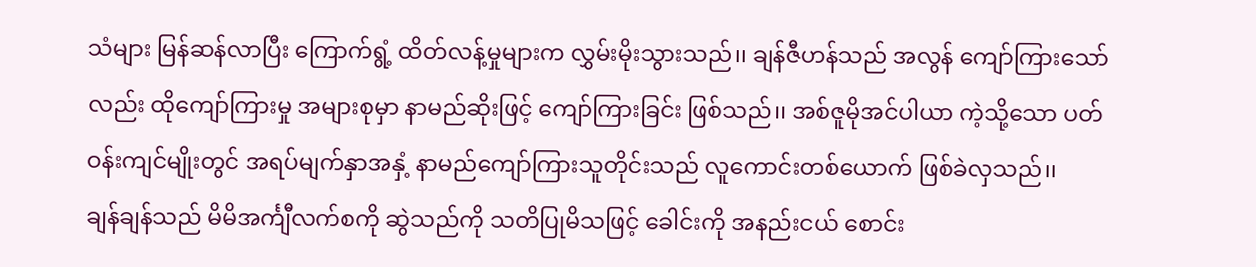သံများ မြန်ဆန်လာပြီး ကြောက်ရွံ့ ထိတ်လန့်မှုများက လွှမ်းမိုးသွားသည်၊၊ ချန်ဇီဟန်သည် အလွန် ကျော်ကြားသော်လည်း ထိုကျော်ကြားမှု အများစုမှာ နာမည်ဆိုးဖြင့် ကျော်ကြားခြင်း ဖြစ်သည်၊၊ အစ်ဇူမိုအင်ပါယာ ကဲ့သို့သော ပတ်ဝန်းကျင်မျိုးတွင် အရပ်မျက်နှာအနှံ့ နာမည်ကျော်ကြားသူတိုင်းသည် လူကောင်းတစ်ယောက် ဖြစ်ခဲလှသည်၊၊
ချန်ချန်သည် မိမိအင်္ကျီလက်စကို ဆွဲသည်ကို သတိပြုမိသဖြင့် ခေါင်းကို အနည်းငယ် စောင်း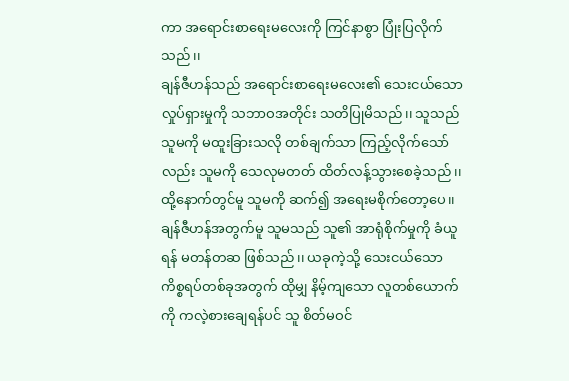ကာ အရောင်းစာရေးမလေးကို ကြင်နာစွာ ပြုံးပြလိုက်သည်၊၊
ချန်ဇီဟန်သည် အရောင်းစာရေးမလေး၏ သေးငယ်သော လှုပ်ရှားမှုကို သဘာဝအတိုင်း သတိပြုမိသည်၊၊ သူသည် သူမကို မထူးခြားသလို တစ်ချက်သာ ကြည့်လိုက်သော်လည်း သူမကို သေလုမတတ် ထိတ်လန့်သွားစေခဲ့သည်၊၊ ထို့နောက်တွင်မူ သူမကို ဆက်၍ အရေးမစိုက်တော့ပေ၊၊ ချန်ဇီဟန်အတွက်မူ သူမသည် သူ၏ အာရုံစိုက်မှုကို ခံယူရန် မတန်တဆ ဖြစ်သည်၊၊ ယခုကဲ့သို့ သေးငယ်သော ကိစ္စရပ်တစ်ခုအတွက် ထိုမျှ နိမ့်ကျသော လူတစ်ယောက်ကို ကလဲ့စားချေရန်ပင် သူ စိတ်မဝင်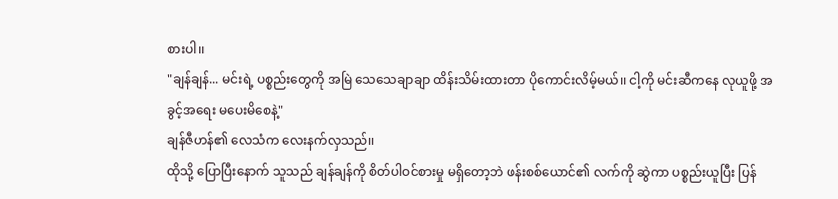စားပါ၊၊
"ချန်ချန်... မင်းရဲ့ ပစ္စည်းတွေကို အမြဲ သေသေချာချာ ထိန်းသိမ်းထားတာ ပိုကောင်းလိမ့်မယ်၊၊ ငါ့ကို မင်းဆီကနေ လုယူဖို့ အခွင့်အရေး မပေးမိစေနဲ့"
ချန်ဇီဟန်၏ လေသံက လေးနက်လှသည်၊၊
ထိုသို့ ပြောပြီးနောက် သူသည် ချန်ချန်ကို စိတ်ပါဝင်စားမှု မရှိတော့ဘဲ ဖန်းစစ်ယောင်၏ လက်ကို ဆွဲကာ ပစ္စည်းယူပြီး ပြန်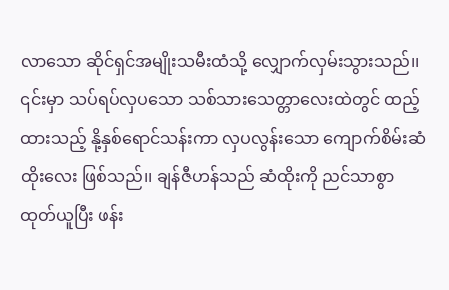လာသော ဆိုင်ရှင်အမျိုးသမီးထံသို့ လျှောက်လှမ်းသွားသည်၊၊ ၎င်းမှာ သပ်ရပ်လှပသော သစ်သားသေတ္တာလေးထဲတွင် ထည့်ထားသည့် နို့နှစ်ရောင်သန်းကာ လှပလွန်းသော ကျောက်စိမ်းဆံထိုးလေး ဖြစ်သည်၊၊ ချန်ဇီဟန်သည် ဆံထိုးကို ညင်သာစွာ ထုတ်ယူပြီး ဖန်း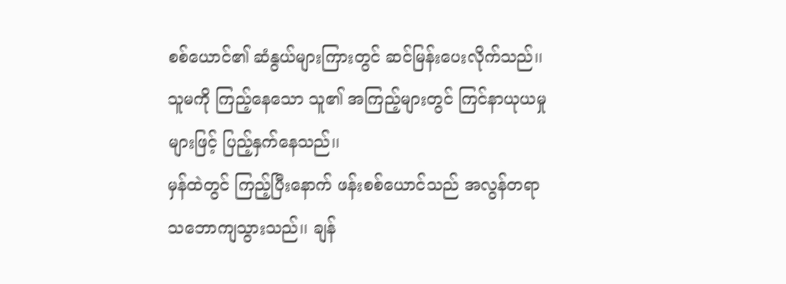စစ်ယောင်၏ ဆံနွယ်များကြားတွင် ဆင်မြန်းပေးလိုက်သည်၊၊ သူမကို ကြည့်နေသော သူ၏ အကြည့်များတွင် ကြင်နာယုယမှုများဖြင့် ပြည့်နှက်နေသည်၊၊
မှန်ထဲတွင် ကြည့်ပြီးနောက် ဖန်းစစ်ယောင်သည် အလွန်တရာ သဘောကျသွားသည်၊၊ ချန်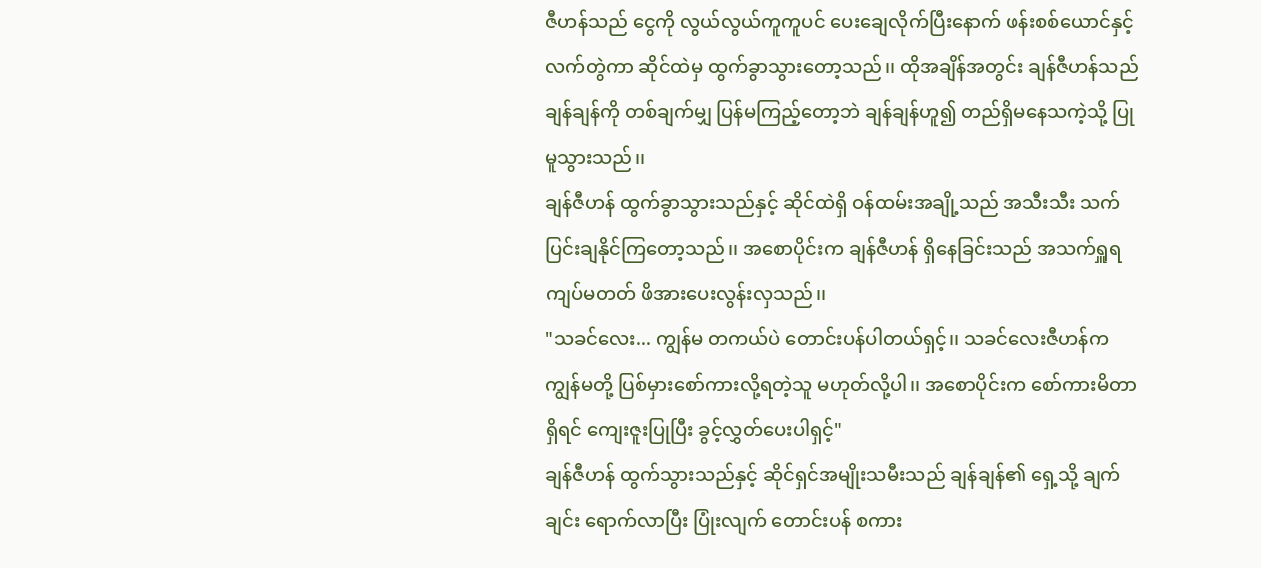ဇီဟန်သည် ငွေကို လွယ်လွယ်ကူကူပင် ပေးချေလိုက်ပြီးနောက် ဖန်းစစ်ယောင်နှင့် လက်တွဲကာ ဆိုင်ထဲမှ ထွက်ခွာသွားတော့သည်၊၊ ထိုအချိန်အတွင်း ချန်ဇီဟန်သည် ချန်ချန်ကို တစ်ချက်မျှ ပြန်မကြည့်တော့ဘဲ ချန်ချန်ဟူ၍ တည်ရှိမနေသကဲ့သို့ ပြုမူသွားသည်၊၊
ချန်ဇီဟန် ထွက်ခွာသွားသည်နှင့် ဆိုင်ထဲရှိ ဝန်ထမ်းအချို့သည် အသီးသီး သက်ပြင်းချနိုင်ကြတော့သည်၊၊ အစောပိုင်းက ချန်ဇီဟန် ရှိနေခြင်းသည် အသက်ရှူရကျပ်မတတ် ဖိအားပေးလွန်းလှသည်၊၊
"သခင်လေး... ကျွန်မ တကယ်ပဲ တောင်းပန်ပါတယ်ရှင့်၊၊ သခင်လေးဇီဟန်က ကျွန်မတို့ ပြစ်မှားစော်ကားလို့ရတဲ့သူ မဟုတ်လို့ပါ၊၊ အစောပိုင်းက စော်ကားမိတာရှိရင် ကျေးဇူးပြုပြီး ခွင့်လွှတ်ပေးပါရှင့်"
ချန်ဇီဟန် ထွက်သွားသည်နှင့် ဆိုင်ရှင်အမျိုးသမီးသည် ချန်ချန်၏ ရှေ့သို့ ချက်ချင်း ရောက်လာပြီး ပြုံးလျက် တောင်းပန် စကား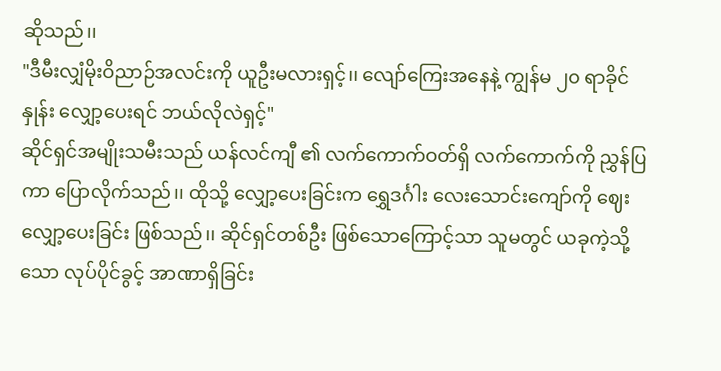ဆိုသည်၊၊
"ဒီမီးလျှံမိုးဝိညာဉ်အလင်းကို ယူဦးမလားရှင့်၊၊ လျော်ကြေးအနေနဲ့ ကျွန်မ ၂၀ ရာခိုင်နှုန်း လျှော့ပေးရင် ဘယ်လိုလဲရှင့်"
ဆိုင်ရှင်အမျိုးသမီးသည် ယန်လင်ကျီ ၏ လက်ကောက်ဝတ်ရှိ လက်ကောက်ကို ညွှန်ပြကာ ပြောလိုက်သည်၊၊ ထိုသို့ လျှော့ပေးခြင်းက ရွှေဒင်္ဂါး လေးသောင်းကျော်ကို ဈေးလျှော့ပေးခြင်း ဖြစ်သည်၊၊ ဆိုင်ရှင်တစ်ဦး ဖြစ်သောကြောင့်သာ သူမတွင် ယခုကဲ့သို့သော လုပ်ပိုင်ခွင့် အာဏာရှိခြင်း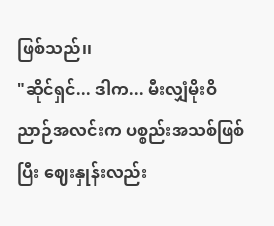ဖြစ်သည်၊၊
"ဆိုင်ရှင်... ဒါက... မီးလျှံမိုးဝိညာဉ်အလင်းက ပစ္စည်းအသစ်ဖြစ်ပြီး ဈေးနှုန်းလည်း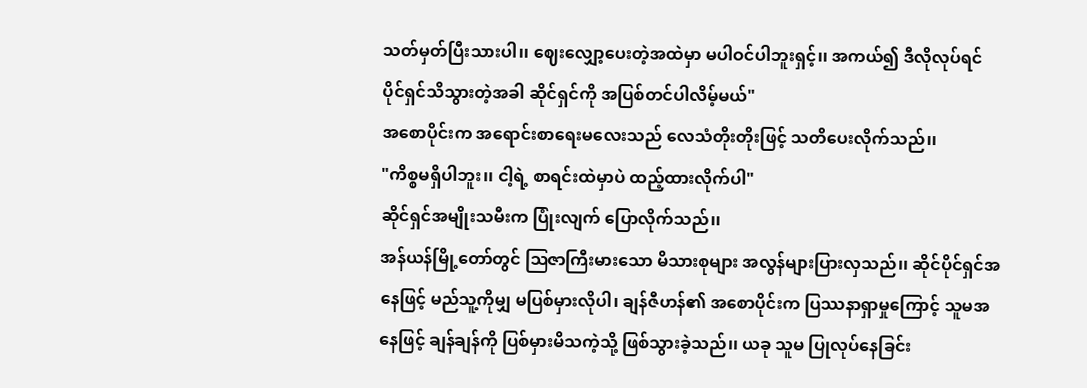သတ်မှတ်ပြီးသားပါ၊၊ ဈေးလျှော့ပေးတဲ့အထဲမှာ မပါဝင်ပါဘူးရှင့်၊၊ အကယ်၍ ဒီလိုလုပ်ရင် ပိုင်ရှင်သိသွားတဲ့အခါ ဆိုင်ရှင်ကို အပြစ်တင်ပါလိမ့်မယ်"
အစောပိုင်းက အရောင်းစာရေးမလေးသည် လေသံတိုးတိုးဖြင့် သတိပေးလိုက်သည်၊၊
"ကိစ္စမရှိပါဘူး၊၊ ငါ့ရဲ့ စာရင်းထဲမှာပဲ ထည့်ထားလိုက်ပါ"
ဆိုင်ရှင်အမျိုးသမီးက ပြုံးလျက် ပြောလိုက်သည်၊၊
အန်ယန်မြို့တော်တွင် ဩဇာကြီးမားသော မိသားစုများ အလွန်များပြားလှသည်၊၊ ဆိုင်ပိုင်ရှင်အနေဖြင့် မည်သူ့ကိုမျှ မပြစ်မှားလိုပါ၊ ချန်ဇီဟန်၏ အစောပိုင်းက ပြဿနာရှာမှုကြောင့် သူမအနေဖြင့် ချန်ချန်ကို ပြစ်မှားမိသကဲ့သို့ ဖြစ်သွားခဲ့သည်၊၊ ယခု သူမ ပြုလုပ်နေခြင်း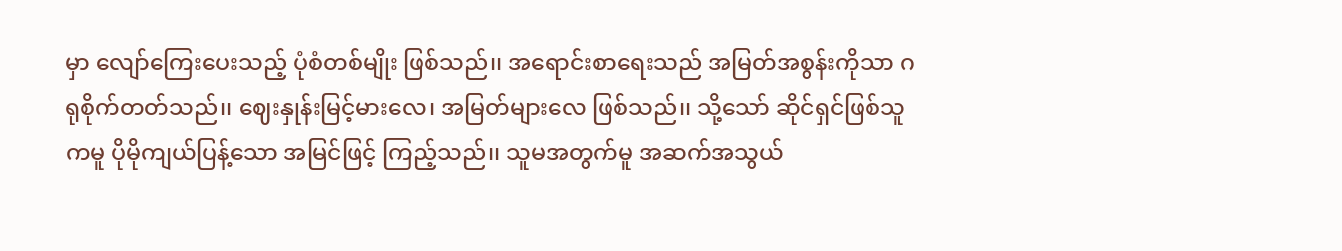မှာ လျော်ကြေးပေးသည့် ပုံစံတစ်မျိုး ဖြစ်သည်၊၊ အရောင်းစာရေးသည် အမြတ်အစွန်းကိုသာ ဂရုစိုက်တတ်သည်၊၊ ဈေးနှုန်းမြင့်မားလေ၊ အမြတ်များလေ ဖြစ်သည်၊၊ သို့သော် ဆိုင်ရှင်ဖြစ်သူကမူ ပိုမိုကျယ်ပြန့်သော အမြင်ဖြင့် ကြည့်သည်၊၊ သူမအတွက်မူ အဆက်အသွယ်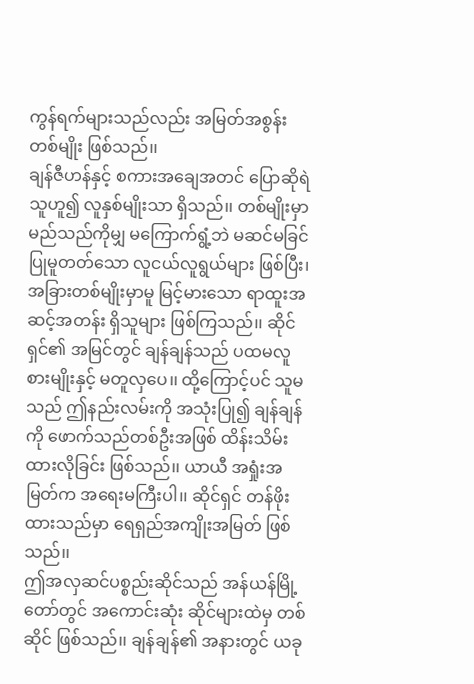ကွန်ရက်များသည်လည်း အမြတ်အစွန်းတစ်မျိုး ဖြစ်သည်၊၊
ချန်ဇီဟန်နှင့် စကားအချေအတင် ပြောဆိုရဲသူဟူ၍ လူနှစ်မျိုးသာ ရှိသည်၊၊ တစ်မျိုးမှာ မည်သည်ကိုမျှ မကြောက်ရွံ့ဘဲ မဆင်မခြင် ပြုမူတတ်သော လူငယ်လူရွယ်များ ဖြစ်ပြီး၊ အခြားတစ်မျိုးမှာမူ မြင့်မားသော ရာထူးအဆင့်အတန်း ရှိသူများ ဖြစ်ကြသည်၊၊ ဆိုင်ရှင်၏ အမြင်တွင် ချန်ချန်သည် ပထမလူစားမျိုးနှင့် မတူလှပေ၊၊ ထို့ကြောင့်ပင် သူမသည် ဤနည်းလမ်းကို အသုံးပြု၍ ချန်ချန်ကို ဖောက်သည်တစ်ဦးအဖြစ် ထိန်းသိမ်းထားလိုခြင်း ဖြစ်သည်၊၊ ယာယီ အရှုံးအမြတ်က အရေးမကြီးပါ၊၊ ဆိုင်ရှင် တန်ဖိုးထားသည်မှာ ရေရှည်အကျိုးအမြတ် ဖြစ်သည်၊၊
ဤအလှဆင်ပစ္စည်းဆိုင်သည် အန်ယန်မြို့တော်တွင် အကောင်းဆုံး ဆိုင်များထဲမှ တစ်ဆိုင် ဖြစ်သည်၊၊ ချန်ချန်၏ အနားတွင် ယခု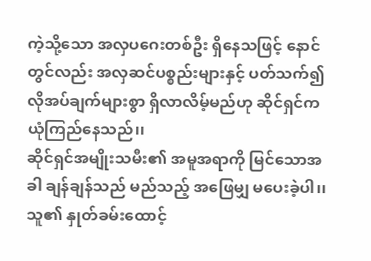ကဲ့သို့သော အလှပဂေးတစ်ဦး ရှိနေသဖြင့် နောင်တွင်လည်း အလှဆင်ပစ္စည်းများနှင့် ပတ်သက်၍ လိုအပ်ချက်များစွာ ရှိလာလိမ့်မည်ဟု ဆိုင်ရှင်က ယုံကြည်နေသည်၊၊
ဆိုင်ရှင်အမျိုးသမီး၏ အမူအရာကို မြင်သောအခါ ချန်ချန်သည် မည်သည့် အဖြေမျှ မပေးခဲ့ပါ၊၊ သူ၏ နှုတ်ခမ်းထောင့်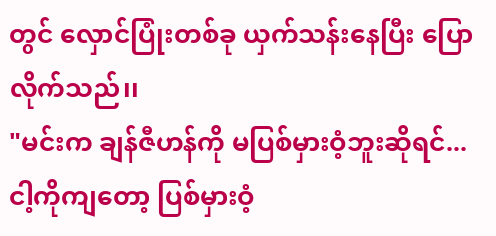တွင် လှောင်ပြုံးတစ်ခု ယှက်သန်းနေပြီး ပြောလိုက်သည်၊၊
"မင်းက ချန်ဇီဟန်ကို မပြစ်မှားဝံ့ဘူးဆိုရင်... ငါ့ကိုကျတော့ ပြစ်မှားဝံ့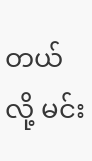တယ်လို့ မင်း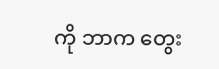ကို ဘာက တွေး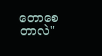တောစေတာလဲ"